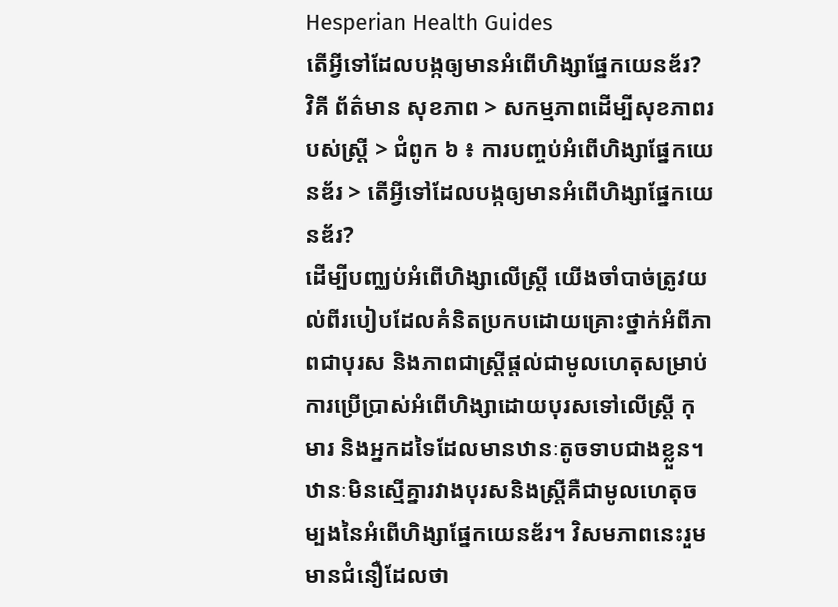Hesperian Health Guides
តើអ្វីទៅដែលបង្កឲ្យមានអំពើហិង្សាផ្នែកយេនឌ័រ?
វិគី ព័ត៌មាន សុខភាព > សកម្មភាពដើម្បីសុខភាពរបស់ស្ត្រី > ជំពូក ៦ ៖ ការបញ្ចប់អំពើហិង្សាផ្នែកយេនឌ័រ > តើអ្វីទៅដែលបង្កឲ្យមានអំពើហិង្សាផ្នែកយេនឌ័រ?
ដើម្បីបញ្ឈប់អំពើហិង្សាលើស្ត្រី យើងចាំបាច់ត្រូវយល់ពីរបៀបដែលគំនិតប្រកបដោយគ្រោះថ្នាក់អំពីភាពជាបុរស និងភាពជាស្ត្រីផ្តល់ជាមូលហេតុសម្រាប់ការប្រើប្រាស់អំពើហិង្សាដោយបុរសទៅលើស្ត្រី កុមារ និងអ្នកដទៃដែលមានឋានៈតូចទាបជាងខ្លួន។ ឋានៈមិនស្មើគ្នារវាងបុរសនិងស្ត្រីគឺជាមូលហេតុចម្បងនៃអំពើហិង្សាផ្នែកយេនឌ័រ។ វិសមភាពនេះរួមមានជំនឿដែលថា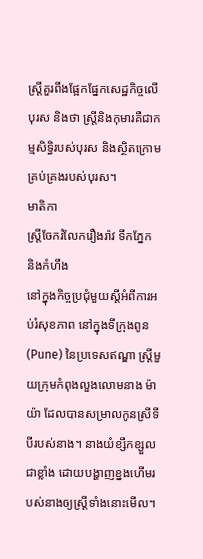ស្ត្រីគួរពឹងផ្អែកផ្នែកសេដ្ឋកិច្ចលើបុរស និងថា ស្ត្រីនិងកុមារគឺជាកម្មសិទ្ធិរបស់បុរស និងស្ថិតក្រោមគ្រប់គ្រងរបស់បុរស។
មាតិកា
ស្ត្រីចែករំលែករឿងរ៉ាវ ទឹកភ្នែក និងកំហឹង
នៅក្នុងកិច្ចប្រជុំមួយស្តីអំពីការអប់រំសុខភាព នៅក្នុងទីក្រុងពូន (Pune) នៃប្រទេសឥណ្ឌា ស្ត្រីមួយក្រុមកំពុងលួងលោមនាង ម៉ាយ៉ា ដែលបានសម្រាលកូនស្រីទីបីរបស់នាង។ នាងយំខ្សឹកខ្សួលជាខ្លាំង ដោយបង្ហាញខ្នងហើមរបស់នាងឲ្យស្ត្រីទាំងនោះមើល។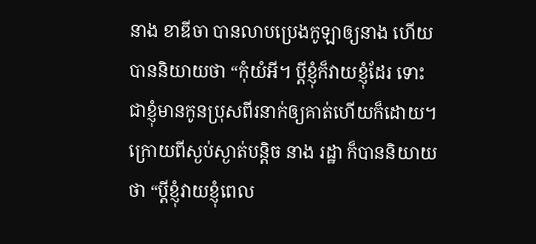នាង ខាឌីចា បានលាបប្រេងកូឡាឲ្យនាង ហើយបាននិយាយថា “កុំយំអី។ ប្តីខ្ញុំក៏វាយខ្ញុំដែរ ទោះជាខ្ញុំមានកូនប្រុសពីរនាក់ឲ្យគាត់ហើយក៏ដោយ។
ក្រោយពីស្ងប់ស្ងាត់បន្តិច នាង រដ្ឋា ក៏បាននិយាយថា “ប្តីខ្ញុំវាយខ្ញុំពេល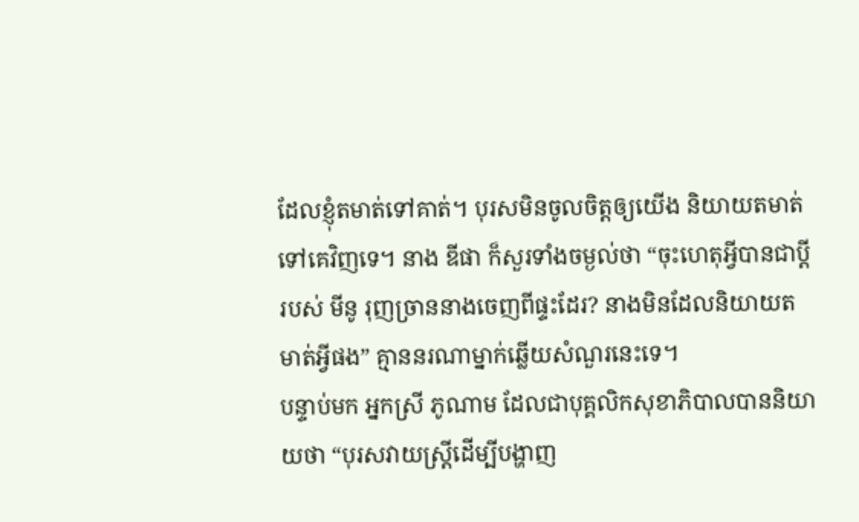ដែលខ្ញុំតមាត់ទៅគាត់។ បុរសមិនចូលចិត្តឲ្យយើង និយាយតមាត់ទៅគេវិញទេ។ នាង ឌីផា ក៏សួរទាំងចម្ងល់ថា “ចុះហេតុអ្វីបានជាប្តីរបស់ មីនូ រុញច្រាននាងចេញពីផ្ទះដែរ? នាងមិនដែលនិយាយតមាត់អ្វីផង” គ្មាននរណាម្នាក់ឆ្លើយសំណួរនេះទេ។
បន្ទាប់មក អ្នកស្រី ភូណាម ដែលជាបុគ្គលិកសុខាភិបាលបាននិយាយថា “បុរសវាយស្ត្រីដើម្បីបង្ហាញ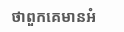ថាពួកគេមានអំ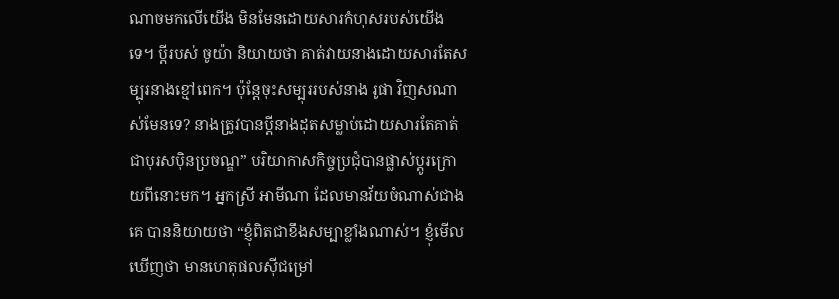ណាចមកលើយើង មិនមែនដោយសារកំហុសរបស់យើងទេ។ ប្តីរបស់ ចូយ៉ា និយាយថា គាត់វាយនាងដោយសារតែសម្បុរនាងខ្មៅពេក។ ប៉ុន្តែចុះសម្បុររបស់នាង រូផា វិញសណាស់មែនទេ? នាងត្រូវបានប្តីនាងដុតសម្លាប់ដោយសារតែគាត់ជាបុរសប៉ិនប្រចណ្ឌ” បរិយាកាសកិច្ចប្រជុំបានផ្លាស់ប្តូរក្រោយពីនោះមក។ អ្នកស្រី អាមីណា ដែលមានវ័យចំណាស់ជាងគេ បាននិយាយថា “ខ្ញុំពិតជាខឹងសម្បាខ្លាំងណាស់។ ខ្ញុំមើលឃើញថា មានហេតុផលស៊ីជម្រៅ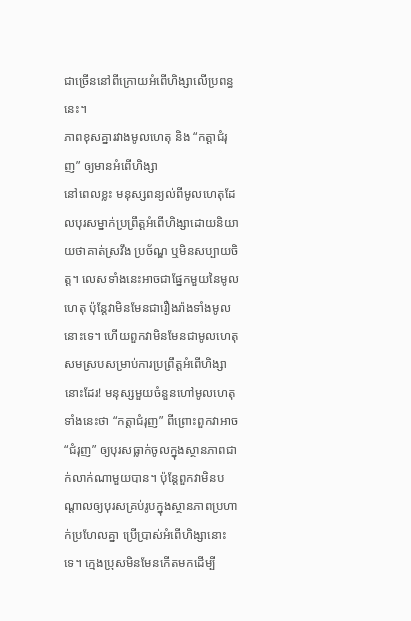ជាច្រើននៅពីក្រោយអំពើហិង្សាលើប្រពន្ធនេះ។
ភាពខុសគ្នារវាងមូលហេតុ និង “កត្តាជំរុញ” ឲ្យមានអំពើហិង្សា
នៅពេលខ្លះ មនុស្សពន្យល់ពីមូលហេតុដែលបុរសម្នាក់ប្រព្រឹត្តអំពើហិង្សាដោយនិយាយថាគាត់ស្រវឹង ប្រច័ណ្ឌ ឬមិនសប្បាយចិត្ត។ លេសទាំងនេះអាចជាផ្នែកមួយនៃមូលហេតុ ប៉ុន្តែវាមិនមែនជារឿងរ៉ាងទាំងមូលនោះទេ។ ហើយពួកវាមិនមែនជាមូលហេតុសមស្របសម្រាប់ការប្រព្រឹត្តអំពើហិង្សានោះដែរ! មនុស្សមួយចំនួនហៅមូលហេតុទាំងនេះថា “កត្តាជំរុញ” ពីព្រោះពួកវាអាច “ជំរុញ” ឲ្យបុរសធ្លាក់ចូលក្នុងស្ថានភាពជាក់លាក់ណាមួយបាន។ ប៉ុន្តែពួកវាមិនបណ្តាលឲ្យបុរសគ្រប់រូបក្នុងស្ថានភាពប្រហាក់ប្រហែលគ្នា ប្រើប្រាស់អំពើហិង្សានោះទេ។ ក្មេងប្រុសមិនមែនកើតមកដើម្បី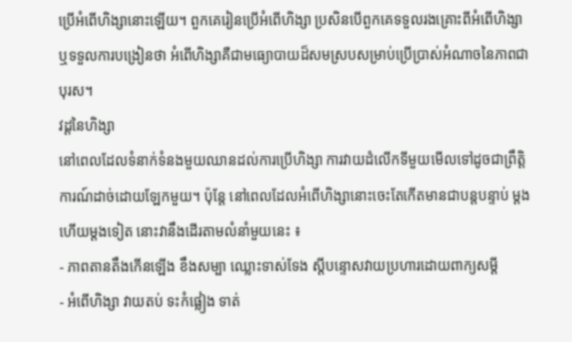ប្រើអំពើហិង្សានោះឡើយ។ ពួកគេរៀនប្រើអំពើហិង្សា ប្រសិនបើពួកគេទទួលរងគ្រោះពីអំពើហិង្សា ឬទទួលការបង្រៀនថា អំពើហិង្សាគឺជាមធ្យោបាយដ៏សមស្របសម្រាប់ប្រើប្រាស់អំណាចនៃភាពជាបុរស។
វដ្តនៃហិង្សា
នៅពេលដែលទំនាក់ទំនងមួយឈានដល់ការប្រើហិង្សា ការវាយដំលើកទីមួយមើលទៅដូចជាព្រឹត្តិការណ៍ដាច់ដោយឡែកមួយ។ ប៉ុន្តែ នៅពេលដែលអំពើហិង្សានោះចេះតែកើតមានជាបន្តបន្ទាប់ ម្តងហើយម្តងទៀត នោះវានឹងដើរតាមលំនាំមួយនេះ ៖
- ភាពតានតឹងកើនឡើង ខឹងសម្បា ឈ្លោះទាស់ទែង ស្តីបន្ទោសវាយប្រហារដោយពាក្យសម្តី
- អំពើហិង្សា វាយតប់ ទះកំផ្លៀង ទាត់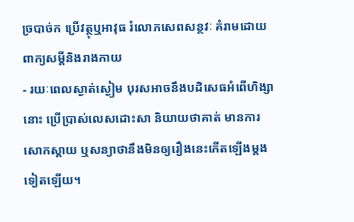ច្របាច់ក ប្រើវត្ថុឬអាវុធ រំលោភសេពសន្ថវៈ គំរាមដោយពាក្យសម្តីនិងរាងកាយ
- រយៈពេលស្ងាត់ស្ងៀម បុរសអាចនឹងបដិសេធអំពើហិង្សានោះ ប្រើប្រាស់លេសដោះសា និយាយថាគាត់ មានការសោកស្តាយ ឬសន្យាថានឹងមិនឲ្យរឿងនេះកើតឡើងម្តងទៀតឡើយ។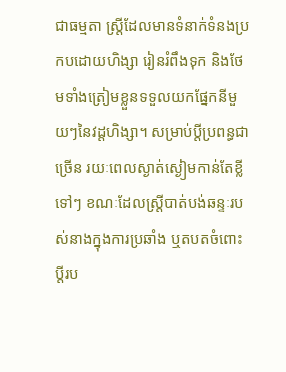ជាធម្មតា ស្ត្រីដែលមានទំនាក់ទំនងប្រកបដោយហិង្សា រៀនរំពឹងទុក និងថែមទាំងត្រៀមខ្លួនទទួលយកផ្នែកនីមួយៗនៃវដ្តហិង្សា។ សម្រាប់ប្តីប្រពន្ធជាច្រើន រយៈពេលស្ងាត់ស្ងៀមកាន់តែខ្លីទៅៗ ខណៈដែលស្ត្រីបាត់បង់ឆន្ទៈរបស់នាងក្នុងការប្រឆាំង ឬតបតចំពោះប្តីរប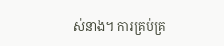ស់នាង។ ការគ្រប់គ្រ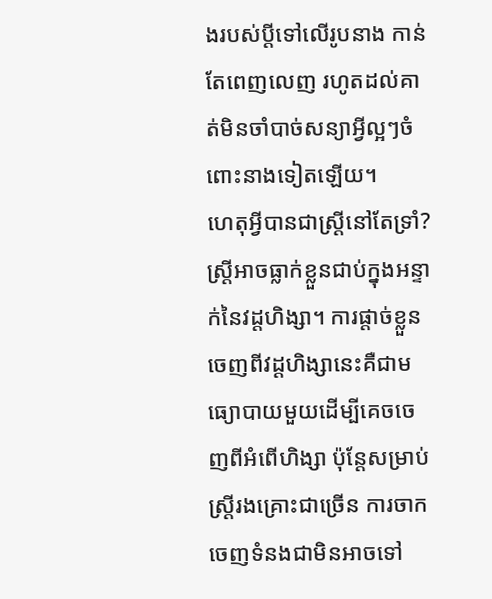ងរបស់ប្តីទៅលើរូបនាង កាន់តែពេញលេញ រហូតដល់គាត់មិនចាំបាច់សន្យាអ្វីល្អៗចំពោះនាងទៀតឡើយ។
ហេតុអ្វីបានជាស្ត្រីនៅតែទ្រាំ?
ស្ត្រីអាចធ្លាក់ខ្លួនជាប់ក្នុងអន្ទាក់នៃវដ្តហិង្សា។ ការផ្តាច់ខ្លួនចេញពីវដ្តហិង្សានេះគឺជាមធ្យោបាយមួយដើម្បីគេចចេញពីអំពើហិង្សា ប៉ុន្តែសម្រាប់ស្ត្រីរងគ្រោះជាច្រើន ការចាកចេញទំនងជាមិនអាចទៅ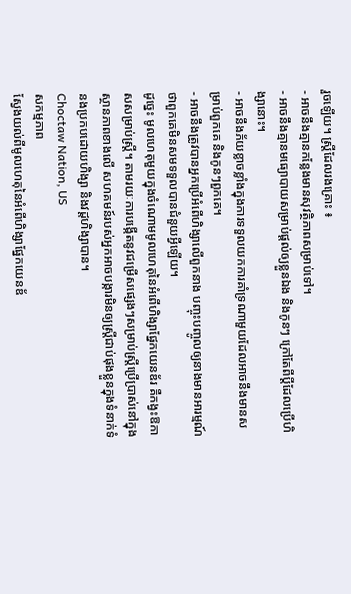រួចឡើយ។ ស្ត្រីដែលរងគ្រោះ ៖
- អាចនឹងគ្មានកន្លែងមានសុវត្ថិភាពសម្រាប់ទៅ។
- អាចនឹងគ្មានមធ្យោបាយសម្រាប់ផ្តល់ឲ្យខ្លួនឯង និងកូនៗ ក្រៅតែពីប្តីដែលប្រើហិង្សានោះ។
- អាចនឹងភ័យខ្លាចខ្លាំងក្នុងការទទួលយកការគាំទ្រណាមួយដែលអាចនឹងមានសម្រាប់ពួកគេ និងកូនៗពួកគេ។
- អាចនឹងត្រូវបានអ្នកប្រើអំពើហិង្សាលើពួកនាង បញ្ចុះបញ្ចូលឲ្យនាងមានអារម្មណ៍ថាពួកគេមិនសមទទួលបានជំនួយអ្វីឡើយ។
ដូច្នេះ មូលហេតុមួយក្នុងចំណោមមូលហេតុនៃអំពើហិង្សាផ្នែកយេនឌ័រ គឺកង្វះឱកាសសម្រាប់ស្ត្រី។ តាមរយៈការបង្កើតនូវជម្រើសផ្សេងៗសម្រាប់ស្ត្រីប្រើប្រាស់នៅក្នុងស្ថានភាពខាងលើ សហគមន៍របស់អ្នកអាចបង្ការមិនឲ្យស្ត្រីជាប់ផុងខ្លួនក្នុងទំនាក់ទំនងប្រកបដោយហិង្សា និងវដ្តហិង្សាបាន។
Choctaw Nation, US
សកម្មភាព
ស្វែងយល់ពីមូលហេតុនៃអំពើហិង្សាផ្នែកយេនឌ័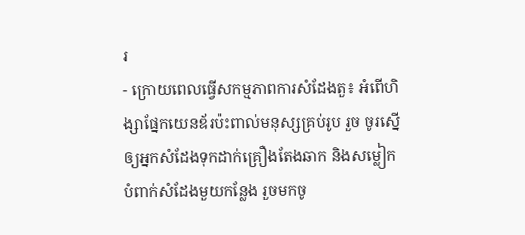រ
- ក្រោយពេលធ្វើសកម្មភាពការសំដែងតួ៖ អំពើហិង្សាផ្នែកយេនឌ័រប៉ះពាល់មនុស្សគ្រប់រូប រួច ចូរស្នើឲ្យអ្នកសំដែងទុកដាក់គ្រឿងតែងឆាក និងសម្លៀកបំពាក់សំដែងមួយកន្លែង រួចមកចូ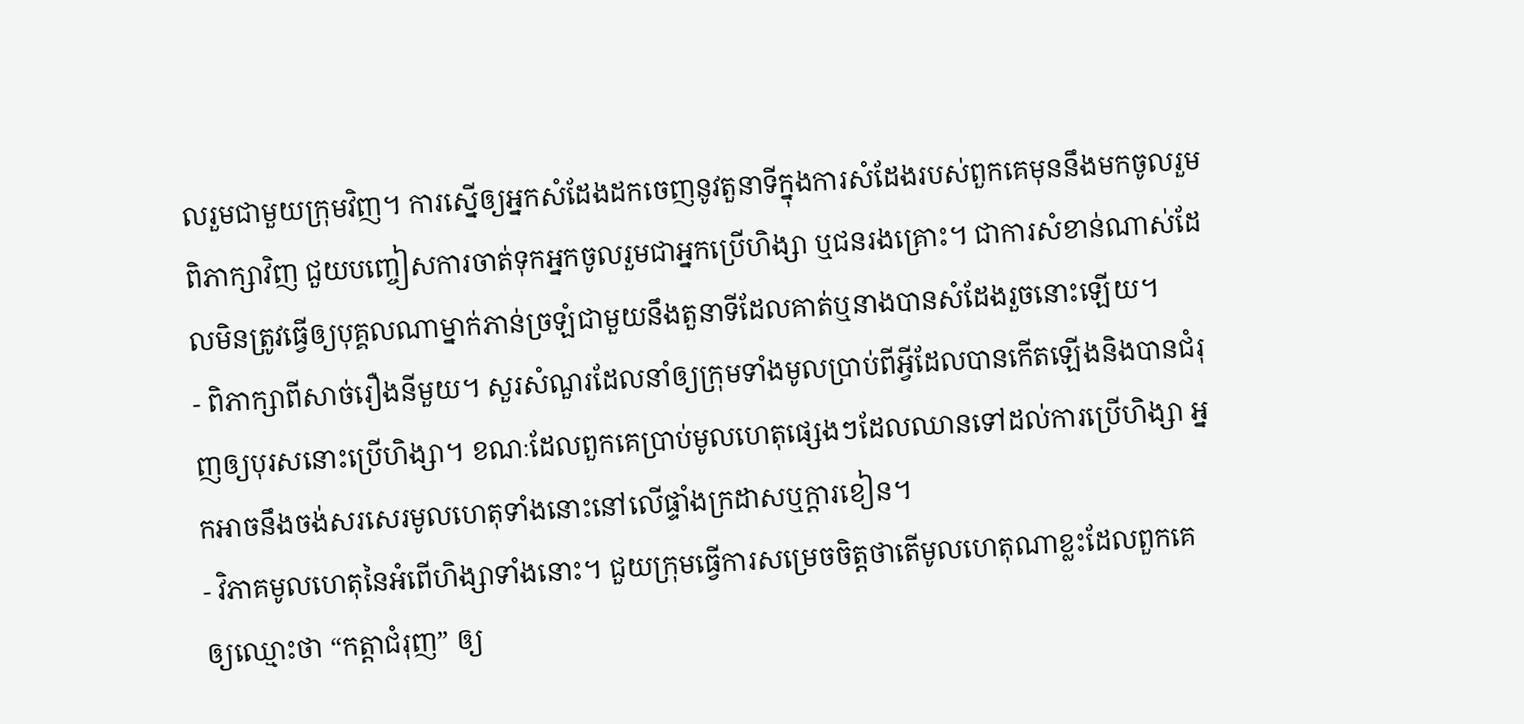លរួមជាមួយក្រុមវិញ។ ការស្នើឲ្យអ្នកសំដែងដកចេញនូវតួនាទីក្នុងការសំដែងរបស់ពួកគេមុននឹងមកចូលរួមពិភាក្សាវិញ ជួយបញ្ចៀសការចាត់ទុកអ្នកចូលរួមជាអ្នកប្រើហិង្សា ឬជនរងគ្រោះ។ ជាការសំខាន់ណាស់ដែលមិនត្រូវធ្វើឲ្យបុគ្គលណាម្នាក់ភាន់ច្រឡំជាមួយនឹងតួនាទីដែលគាត់ឬនាងបានសំដែងរួចនោះឡើយ។
- ពិភាក្សាពីសាច់រឿងនីមួយ។ សួរសំណួរដែលនាំឲ្យក្រុមទាំងមូលប្រាប់ពីអ្វីដែលបានកើតឡើងនិងបានជំរុញឲ្យបុរសនោះប្រើហិង្សា។ ខណៈដែលពួកគេប្រាប់មូលហេតុផ្សេងៗដែលឈានទៅដល់ការប្រើហិង្សា អ្នកអាចនឹងចង់សរសេរមូលហេតុទាំងនោះនៅលើផ្ទាំងក្រដាសឬក្តារខៀន។
- វិភាគមូលហេតុនៃអំពើហិង្សាទាំងនោះ។ ជួយក្រុមធ្វើការសម្រេចចិត្តថាតើមូលហេតុណាខ្លះដែលពួកគេឲ្យឈ្មោះថា “កត្តាជំរុញ” ឲ្យ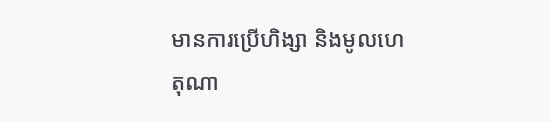មានការប្រើហិង្សា និងមូលហេតុណា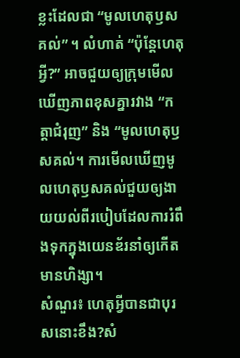ខ្លះដែលជា “មូលហេតុឫសគល់” ។ លំហាត់ “ប៉ុន្តែហេតុអ្វី?” អាចជួយឲ្យក្រុមមើលឃើញភាពខុសគ្នារវាង “កត្តាជំរុញ” និង “មូលហេតុឫសគល់។ ការមើលឃើញមូលហេតុឫសគល់ជួយឲ្យងាយយល់ពីរបៀបដែលការរំពឹងទុកក្នុងយេនឌ័រនាំឲ្យកើតមានហិង្សា។
សំណួរ៖ ហេតុអ្វីបានជាបុរសនោះខឹង?សំ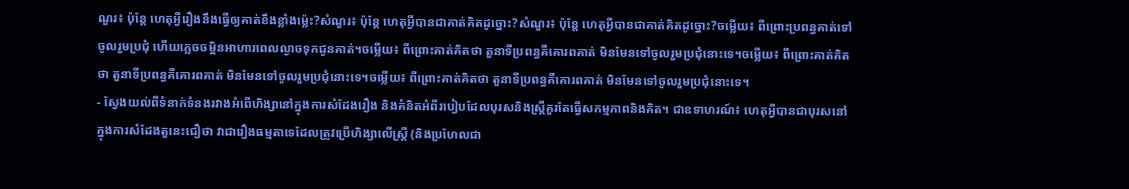ណួរ៖ ប៉ុន្តែ ហេតុអ្វីរឿងនឹងធ្វើឲ្យគាត់ខឹងខ្លាំងម្ល៉េះ?សំណួរ៖ ប៉ុន្តែ ហេតុអ្វីបានជាគាត់គិតដូច្នោះ?សំណួរ៖ ប៉ុន្តែ ហេតុអ្វីបានជាគាត់គិតដូច្នោះ?ចម្លើយ៖ ពីព្រោះប្រពន្ធគាត់ទៅចូលរួមប្រជុំ ហើយភេ្លចចម្អិនអាហារពេលល្ងាចទុកជូនគាត់។ចម្លើយ៖ ពីព្រោះគាត់គិតថា តួនាទីប្រពន្ធគឺគោរពគាត់ មិនមែនទៅចូលរួមប្រជុំនោះទេ។ចម្លើយ៖ ពីព្រោះគាត់គិតថា តួនាទីប្រពន្ធគឺគោរពគាត់ មិនមែនទៅចូលរួមប្រជុំនោះទេ។ចម្លើយ៖ ពីព្រោះគាត់គិតថា តួនាទីប្រពន្ធគឺគោរពគាត់ មិនមែនទៅចូលរួមប្រជុំនោះទេ។
- ស្វែងយល់ពីទំនាក់ទំនងរវាងអំពើហិង្សានៅក្នុងការសំដែងរឿង និងគំនិតអំពីរបៀបដែលបុរសនិងស្ត្រីគួរតែធ្វើសកម្មភាពនិងគិត។ ជាឧទាហរណ៍៖ ហេតុអ្វីបានជាបុរសនៅក្នុងការសំដែងតួនេះជឿថា វាជារឿងធម្មតាទេដែលត្រូវប្រើហិង្សាលើស្ត្រី (និងប្រហែលជា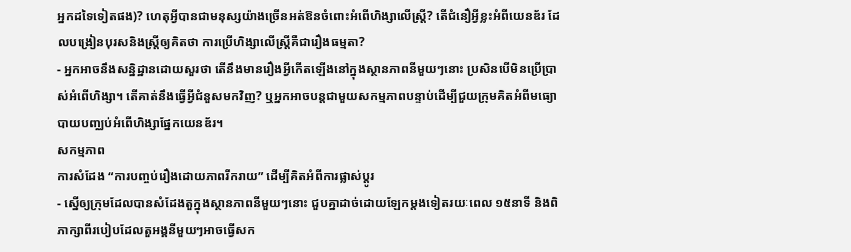អ្នកដទៃទៀតផង)? ហេតុអ្វីបានជាមនុស្សយ៉ាងច្រើនអត់ឱនចំពោះអំពើហិង្សាលើស្ត្រី? តើជំនឿអ្វីខ្លះអំពីយេនឌ័រ ដែលបង្រៀនបុរសនិងស្ត្រីឲ្យគិតថា ការប្រើហិង្សាលើស្ត្រីគឺជារឿងធម្មតា?
- អ្នកអាចនឹងសន្និដ្ឋានដោយសួរថា តើនឹងមានរឿងអ្វីកើតឡើងនៅក្នុងស្ថានភាពនីមួយៗនោះ ប្រសិនបើមិនប្រើប្រាស់អំពើហិង្សា។ តើគាត់នឹងធ្វើអ្វីជំនួសមកវិញ? ឬអ្នកអាចបន្តជាមួយសកម្មភាពបន្ទាប់ដើម្បីជួយក្រុមគិតអំពីមធ្យោបាយបញ្ឈប់អំពើហិង្សាផ្នែកយេនឌ័រ។
សកម្មភាព
ការសំដែង “ការបញ្ចប់រឿងដោយភាពរីករាយ” ដើម្បីគិតអំពីការផ្លាស់ប្តូរ
- ស្នើឲ្យក្រុមដែលបានសំដែងតួក្នុងស្ថានភាពនីមួយៗនោះ ជួបគ្នាដាច់ដោយឡែកម្តងទៀតរយៈពេល ១៥នាទី និងពិភាក្សាពីរបៀបដែលតួអង្គនីមួយៗអាចធ្វើសក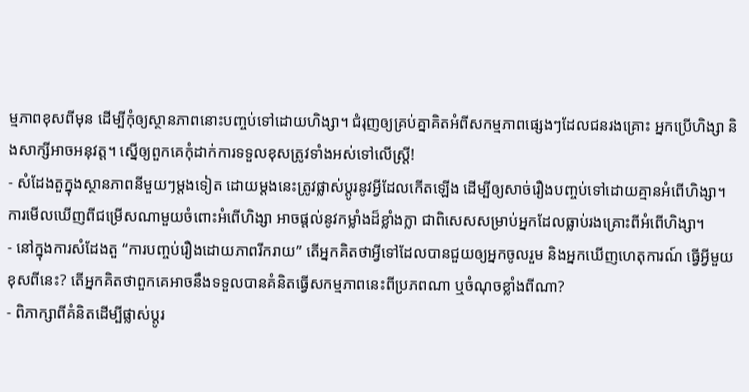ម្មភាពខុសពីមុន ដើម្បីកុំឲ្យស្ថានភាពនោះបញ្ចប់ទៅដោយហិង្សា។ ជំរុញឲ្យគ្រប់គ្នាគិតអំពីសកម្មភាពផ្សេងៗដែលជនរងគ្រោះ អ្នកប្រើហិង្សា និងសាក្សីអាចអនុវត្ត។ ស្នើឲ្យពួកគេកុំដាក់ការទទួលខុសត្រូវទាំងអស់ទៅលើស្ត្រី!
- សំដែងតួក្នុងស្ថានភាពនីមួយៗម្តងទៀត ដោយម្តងនេះត្រូវផ្លាស់ប្តូរនូវអ្វីដែលកើតឡើង ដើម្បីឲ្យសាច់រឿងបញ្ចប់ទៅដោយគ្មានអំពើហិង្សា។ ការមើលឃើញពីជម្រើសណាមួយចំពោះអំពើហិង្សា អាចផ្តល់នូវកម្លាំងដ៏ខ្លាំងក្លា ជាពិសេសសម្រាប់អ្នកដែលធ្លាប់រងគ្រោះពីអំពើហិង្សា។
- នៅក្នុងការសំដែងតួ “ការបញ្ចប់រឿងដោយភាពរីករាយ” តើអ្នកគិតថាអ្វីទៅដែលបានជួយឲ្យអ្នកចូលរួម និងអ្នកឃើញហេតុការណ៍ ធ្វើអ្វីមួយខុសពីនេះ? តើអ្នកគិតថាពួកគេអាចនឹងទទួលបានគំនិតធ្វើសកម្មភាពនេះពីប្រភពណា ឬចំណុចខ្លាំងពីណា?
- ពិភាក្សាពីគំនិតដើម្បីផ្លាស់ប្តូរ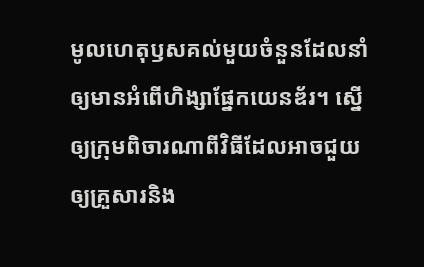មូលហេតុឫសគល់មួយចំនួនដែលនាំឲ្យមានអំពើហិង្សាផ្នែកយេនឌ័រ។ ស្នើឲ្យក្រុមពិចារណាពីវិធីដែលអាចជួយឲ្យគ្រួសារនិង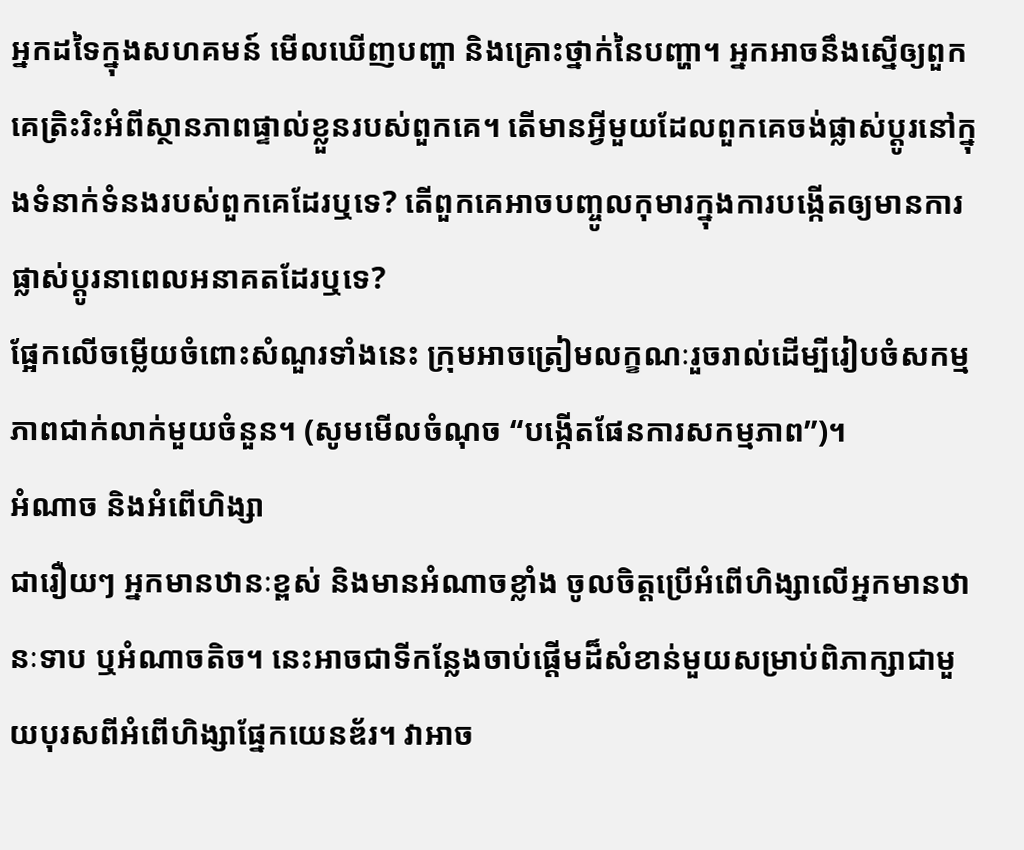អ្នកដទៃក្នុងសហគមន៍ មើលឃើញបញ្ហា និងគ្រោះថ្នាក់នៃបញ្ហា។ អ្នកអាចនឹងស្នើឲ្យពួកគេត្រិះរិះអំពីស្ថានភាពផ្ទាល់ខ្លួនរបស់ពួកគេ។ តើមានអ្វីមួយដែលពួកគេចង់ផ្លាស់ប្តូរនៅក្នុងទំនាក់ទំនងរបស់ពួកគេដែរឬទេ? តើពួកគេអាចបញ្ចូលកុមារក្នុងការបង្កើតឲ្យមានការផ្លាស់ប្តូរនាពេលអនាគតដែរឬទេ?
ផ្អែកលើចម្លើយចំពោះសំណួរទាំងនេះ ក្រុមអាចត្រៀមលក្ខណៈរួចរាល់ដើម្បីរៀបចំសកម្មភាពជាក់លាក់មួយចំនួន។ (សូមមើលចំណុច “បង្កើតផែនការសកម្មភាព”)។
អំណាច និងអំពើហិង្សា
ជារឿយៗ អ្នកមានឋានៈខ្ពស់ និងមានអំណាចខ្លាំង ចូលចិត្តប្រើអំពើហិង្សាលើអ្នកមានឋានៈទាប ឬអំណាចតិច។ នេះអាចជាទីកន្លែងចាប់ផ្តើមដ៏សំខាន់មួយសម្រាប់ពិភាក្សាជាមួយបុរសពីអំពើហិង្សាផ្នែកយេនឌ័រ។ វាអាច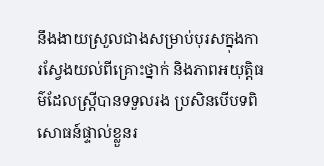នឹងងាយស្រួលជាងសម្រាប់បុរសក្នុងការស្វែងយល់ពីគ្រោះថ្នាក់ និងភាពអយុត្តិធម៌ដែលស្ត្រីបានទទួលរង ប្រសិនបើបទពិសោធន៍ផ្ទាល់ខ្លួនរ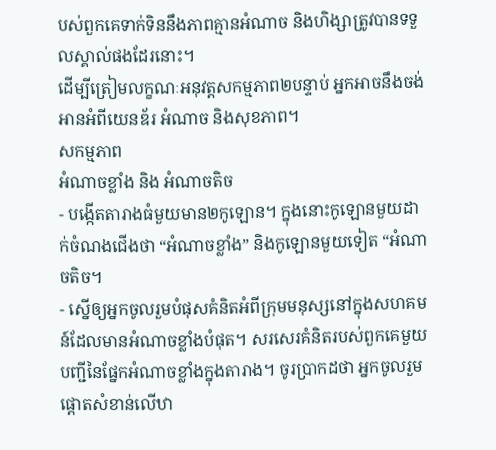បស់ពួកគេទាក់ទិននឹងភាពគ្មានអំណាច និងហិង្សាត្រូវបានទទួលស្គាល់ផងដែរនោះ។
ដើម្បីត្រៀមលក្ខណៈអនុវត្តសកម្មភាព២បន្ទាប់ អ្នកអាចនឹងចង់អានអំពីយេនឌ័រ អំណាច និងសុខភាព។
សកម្មភាព
អំណាចខ្លាំង និង អំណាចតិច
- បង្កើតតារាងធំមួយមាន២កូឡោន។ ក្នុងនោះកូឡោនមួយដាក់ចំណងជើងថា “អំណាចខ្លាំង” និងកូឡោនមួយទៀត “អំណាចតិច។
- ស្នើឲ្យអ្នកចូលរួមបំផុសគំនិតអំពីក្រុមមនុស្សនៅក្នុងសហគមន៍ដែលមានអំណាចខ្លាំងបំផុត។ សរសេរគំនិតរបស់ពួកគេមួយបញ្ជីនៃផ្នែកអំណាចខ្លាំងក្នុងតារាង។ ចូរប្រាកដថា អ្នកចូលរួមផ្តោតសំខាន់លើឋា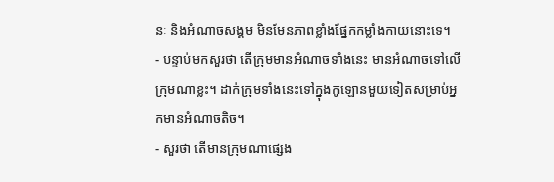នៈ និងអំណាចសង្គម មិនមែនភាពខ្លាំងផ្នែកកម្លាំងកាយនោះទេ។
- បន្ទាប់មកសួរថា តើក្រុមមានអំណាចទាំងនេះ មានអំណាចទៅលើក្រុមណាខ្លះ។ ដាក់ក្រុមទាំងនេះទៅក្នុងកូឡោនមួយទៀតសម្រាប់អ្នកមានអំណាចតិច។
- សួរថា តើមានក្រុមណាផ្សេង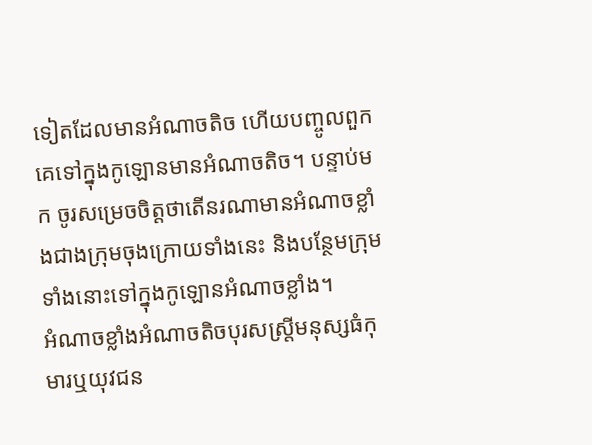ទៀតដែលមានអំណាចតិច ហើយបញ្ចូលពួកគេទៅក្នុងកូឡោនមានអំណាចតិច។ បន្ទាប់មក ចូរសម្រេចចិត្តថាតើនរណាមានអំណាចខ្លាំងជាងក្រុមចុងក្រោយទាំងនេះ និងបន្ថែមក្រុមទាំងនោះទៅក្នុងកូឡោនអំណាចខ្លាំង។
អំណាចខ្លាំងអំណាចតិចបុរសស្ត្រីមនុស្សធំកុមារឬយុវជន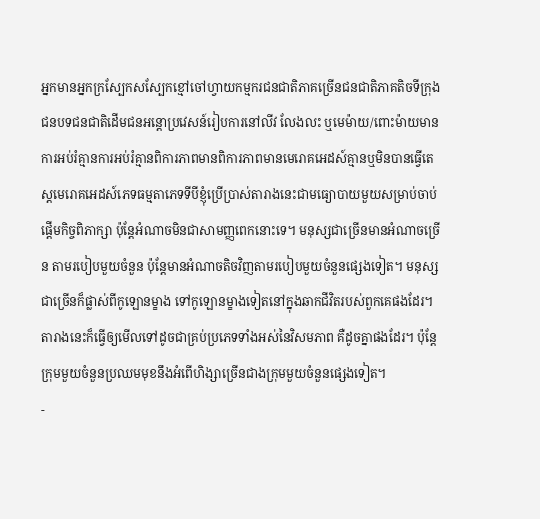អ្នកមានអ្នកក្រស្បែកសស្បែកខ្មៅចៅហ្វាយកម្មករជនជាតិភាគច្រើនជនជាតិភាគតិចទីក្រុងជនបទជនជាតិដើមជនអន្តោប្រវេសន៍រៀបការនៅលីវ លែងលះ ឬមេម៉ាយ/ពោះម៉ាយមានការអប់រំគ្មានការអប់រំគ្មានពិការភាពមានពិការភាពមានមេរោគអេដស៍គ្មានឬមិនបានធ្វើតេស្តមេរោគអេដស៍ភេទធម្មតាភេទទីបីខ្ញុំប្រើប្រាស់តារាងនេះជាមធ្យោបាយមួយសម្រាប់ចាប់ផ្តើមកិច្ចពិភាក្សា ប៉ុន្តែអំណាចមិនជាសាមញ្ញពេកនោះទេ។ មនុស្សជាច្រើនមានអំណាចច្រើន តាមរបៀបមួយចំនួន ប៉ុន្តែមានអំណាចតិចវិញតាមរបៀបមួយចំនួនផ្សេងទៀត។ មនុស្សជាច្រើនក៏ផ្លាស់ពីកូឡោនម្ខាង ទៅកូឡោនម្ខាងទៀតនៅក្នុងឆាកជីវិតរបស់ពួកគេផងដែរ។ តារាងនេះក៏ធ្វើឲ្យមើលទៅដូចជាគ្រប់ប្រភេទទាំងអស់នៃវិសមភាព គឺដូចគ្នាផងដែរ។ ប៉ុន្តែក្រុមមួយចំនួនប្រឈមមុខនឹងអំពើហិង្សាច្រើនជាងក្រុមមួយចំនួនផ្សេងទៀត។
-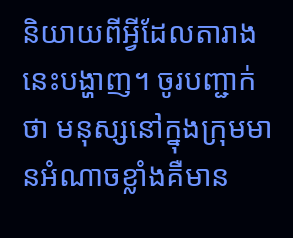និយាយពីអ្វីដែលតារាងនេះបង្ហាញ។ ចូរបញ្ជាក់ថា មនុស្សនៅក្នុងក្រុមមានអំណាចខ្លាំងគឺមាន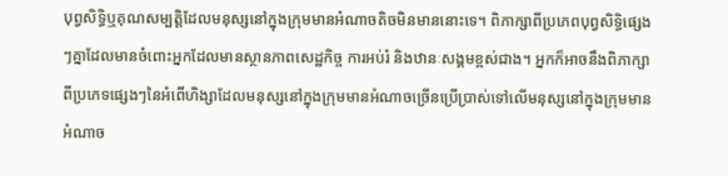បុព្វសិទ្ធិឬគុណសម្បត្តិដែលមនុស្សនៅក្នុងក្រុមមានអំណាចតិចមិនមាននោះទេ។ ពិភាក្សាពីប្រភេពបុព្វសិទ្ធិផ្សេងៗគ្នាដែលមានចំពោះអ្នកដែលមានស្ថានភាពសេដ្ឋកិច្ច ការអប់រំ និងឋានៈសង្គមខ្ពស់ជាង។ អ្នកក៏អាចនឹងពិភាក្សាពីប្រភេទផ្សេងៗនៃអំពើហិង្សាដែលមនុស្សនៅក្នុងក្រុមមានអំណាចច្រើនប្រើប្រាស់ទៅលើមនុស្សនៅក្នុងក្រុមមានអំណាច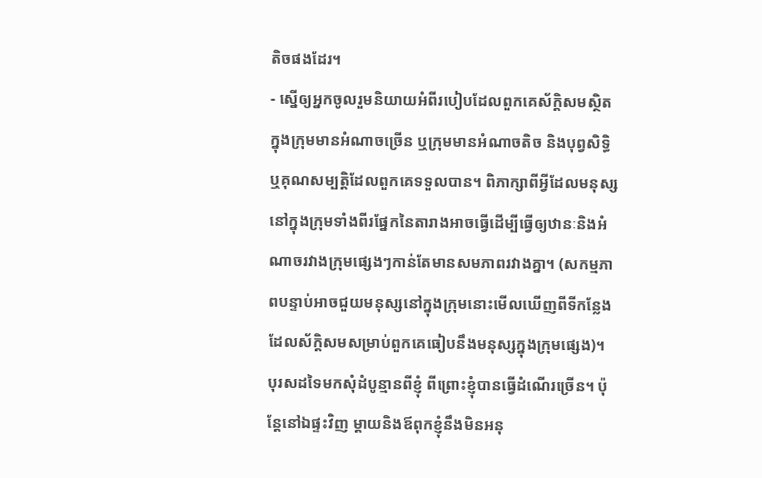តិចផងដែរ។
- ស្នើឲ្យអ្នកចូលរួមនិយាយអំពីរបៀបដែលពួកគេស័ក្តិសមស្ថិតក្នុងក្រុមមានអំណាចច្រើន ឬក្រុមមានអំណាចតិច និងបុព្វសិទ្ធិឬគុណសម្បត្តិដែលពួកគេទទួលបាន។ ពិភាក្សាពីអ្វីដែលមនុស្សនៅក្នុងក្រុមទាំងពីរផ្នែកនៃតារាងអាចធ្វើដើម្បីធ្វើឲ្យឋានៈនិងអំណាចរវាងក្រុមផ្សេងៗកាន់តែមានសមភាពរវាងគ្នា។ (សកម្មភាពបន្ទាប់អាចជួយមនុស្សនៅក្នុងក្រុមនោះមើលឃើញពីទីកន្លែងដែលស័ក្តិសមសម្រាប់ពួកគេធៀបនឹងមនុស្សក្នុងក្រុមផ្សេង)។
បុរសដទៃមកសុំដំបូន្មានពីខ្ញុំ ពីព្រោះខ្ញុំបានធ្វើដំណើរច្រើន។ ប៉ុន្តែនៅឯផ្ទះវិញ ម្តាយនិងឪពុកខ្ញុំនឹងមិនអនុ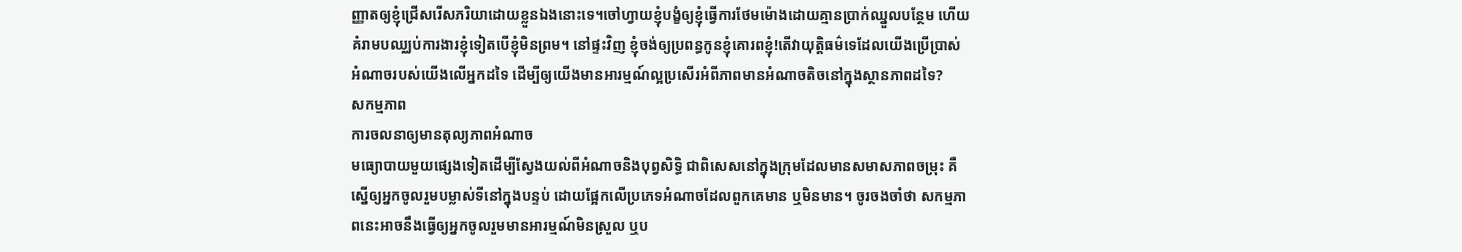ញ្ញាតឲ្យខ្ញុំជ្រើសរើសភរិយាដោយខ្លួនឯងនោះទេ។ចៅហ្វាយខ្ញុំបង្ខំឲ្យខ្ញុំធ្វើការថែមម៉ោងដោយគ្មានប្រាក់ឈ្នួលបន្ថែម ហើយគំរាមបឈ្ឈប់ការងារខ្ញុំទៀតបើខ្ញុំមិនព្រម។ នៅផ្ទះវិញ ខ្ញុំចង់ឲ្យប្រពន្ធកូនខ្ញុំគោរពខ្ញុំ!តើវាយុត្តិធម៌ទេដែលយើងប្រើប្រាស់អំណាចរបស់យើងលើអ្នកដទៃ ដើម្បីឲ្យយើងមានអារម្មណ៍ល្អប្រសើរអំពីភាពមានអំណាចតិចនៅក្នុងស្ថានភាពដទៃ?
សកម្មភាព
ការចលនាឲ្យមានតុល្យភាពអំណាច
មធ្យោបាយមួយផ្សេងទៀតដើម្បីស្វែងយល់ពីអំណាចនិងបុព្វសិទ្ធិ ជាពិសេសនៅក្នុងក្រុមដែលមានសមាសភាពចម្រុះ គឺស្នើឲ្យអ្នកចូលរួមបម្លាស់ទីនៅក្នុងបន្ទប់ ដោយផ្អែកលើប្រភេទអំណាចដែលពួកគេមាន ឬមិនមាន។ ចូរចងចាំថា សកម្មភាពនេះអាចនឹងធ្វើឲ្យអ្នកចូលរួមមានអារម្មណ៍មិនស្រួល ឬប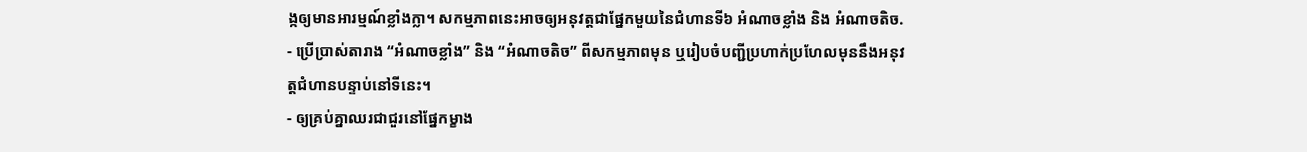ង្កឲ្យមានអារម្មណ៍ខ្លាំងក្លា។ សកម្មភាពនេះអាចឲ្យអនុវត្តជាផ្នែកមួយនៃជំហានទី៦ អំណាចខ្លាំង និង អំណាចតិច.
- ប្រើប្រាស់តារាង “អំណាចខ្លាំង” និង “អំណាចតិច” ពីសកម្មភាពមុន ឬរៀបចំបញ្ជីប្រហាក់ប្រហែលមុននឹងអនុវត្តជំហានបន្ទាប់នៅទីនេះ។
- ឲ្យគ្រប់គ្នាឈរជាជួរនៅផ្នែកម្ខាង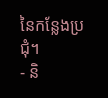នៃកន្លែងប្រជុំ។
- និ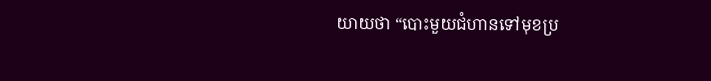យាយថា “បោះមួយជំហានទៅមុខប្រ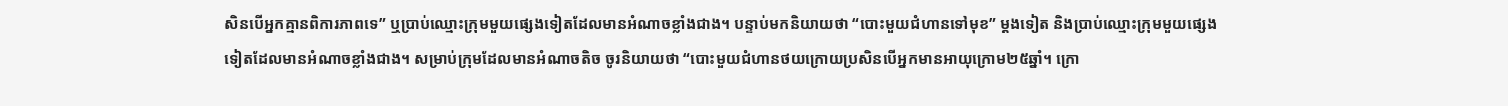សិនបើអ្នកគ្មានពិការភាពទេ” ឬប្រាប់ឈ្មោះក្រុមមួយផ្សេងទៀតដែលមានអំណាចខ្លាំងជាង។ បន្ទាប់មកនិយាយថា “បោះមួយជំហានទៅមុខ” ម្តងទៀត និងប្រាប់ឈ្មោះក្រុមមួយផ្សេងទៀតដែលមានអំណាចខ្លាំងជាង។ សម្រាប់ក្រុមដែលមានអំណាចតិច ចូរនិយាយថា “បោះមួយជំហានថយក្រោយប្រសិនបើអ្នកមានអាយុក្រោម២៥ឆ្នាំ។ ក្រោ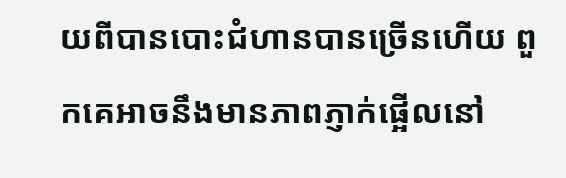យពីបានបោះជំហានបានច្រើនហើយ ពួកគេអាចនឹងមានភាពភ្ញាក់ផ្អើលនៅ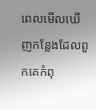ពេលមើលឃើញកន្លែងដែលពួកគេកំពុ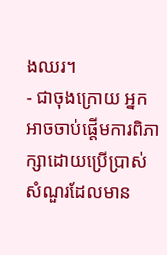ងឈរ។
- ជាចុងក្រោយ អ្នកអាចចាប់ផ្តើមការពិភាក្សាដោយប្រើប្រាស់សំណួរដែលមាន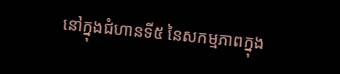នៅក្នុងជំហានទី៥ នៃសកម្មភាពក្នុង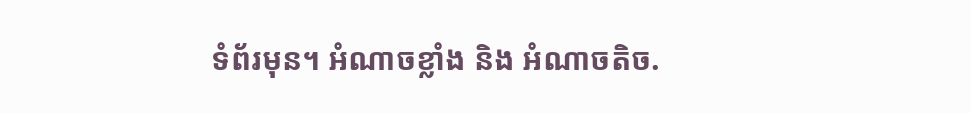ទំព័រមុន។ អំណាចខ្លាំង និង អំណាចតិច.